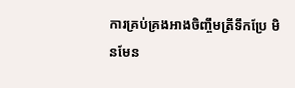ការគ្រប់គ្រងអាងចិញ្ចឹមត្រីទឹកប្រែ មិនមែន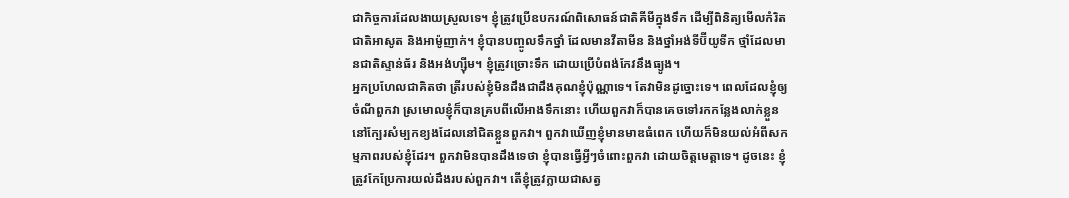ជាកិច្ចការដែលងាយស្រួលទេ។ ខ្ញុំត្រូវប្រើឧបករណ៍ពិសោធន៍ជាតិគីមីក្នុងទឹក ដើម្បីពិនិត្យមើលកំរិតជាតិអាសូត និងអាម៉ូញាក់។ ខ្ញុំបានបញ្ចូលទឹកថ្នាំ ដែលមានវីតាមីន និងថ្នាំអង់ទីប៊ីយូទីក ថ្មាំដែលមានជាតិស្ទាន់ធ័រ និងអង់ហ្ស៊ីម។ ខ្ញុំត្រូវច្រោះទឹក ដោយប្រើបំពង់កែវនឹងធ្យូង។
អ្នកប្រហែលជាគិតថា ត្រីរបស់ខ្ញុំមិនដឹងជាដឹងគុណខ្ញុំប៉ុណ្ណាទេ។ តែវាមិនដូច្នោះទេ។ ពេលដែលខ្ញុំឲ្យចំណីពួកវា ស្រមោលខ្ញុំក៏បានគ្របពីលើអាងទឹកនោះ ហើយពួកវាក៏បានគេចទៅរកកន្លែងលាក់ខ្លួន នៅក្បែរសំម្បកខ្យងដែលនៅជិតខ្លួនពួកវា។ ពួកវាឃើញខ្ញុំមានមាឌធំពេក ហើយក៏មិនយល់អំពីសកម្មភាពរបស់ខ្ញុំដែរ។ ពួកវាមិនបានដឹងទេថា ខ្ញុំបានធ្វើអ្វីៗចំពោះពួកវា ដោយចិត្តមេត្តាទេ។ ដូចនេះ ខ្ញុំត្រូវកែប្រែការយល់ដឹងរបស់ពួកវា។ តើខ្ញុំត្រូវក្លាយជាសត្វ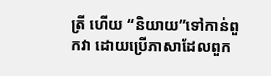ត្រី ហើយ “និយាយ”ទៅកាន់ពួកវា ដោយប្រើភាសាដែលពួក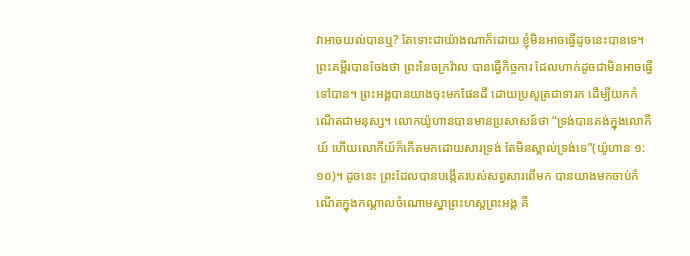វាអាចយល់បានឬ? តែទោះជាយ៉ាងណាក៏ដោយ ខ្ញុំមិនអាចធ្វើដូចនេះបានទេ។
ព្រះគម្ពីរបានចែងថា ព្រះនៃចក្រវ៉ាល បានធ្វើកិច្ចការ ដែលហាក់ដូចជាមិនអាចធ្វើទៅបាន។ ព្រះអង្គបានយាងចុះមកផែនដី ដោយប្រសូត្រជាទារក ដើម្បីយកកំណើតជាមនុស្ស។ លោកយ៉ូហានបានមានប្រសាសន៍ថា “ទ្រង់បានគង់ក្នុងលោកីយ៍ ហើយលោកីយ៍ក៏កើតមកដោយសារទ្រង់ តែមិនស្គាល់ទ្រង់ទេ”(យ៉ូហាន ១:១០)។ ដូចនេះ ព្រះដែលបានបង្កើតរបស់សព្វសារពើមក បានយាងមកចាប់កំណើតក្នុងកណ្តាលចំណោមស្នាព្រះហស្តព្រះអង្គ គឺ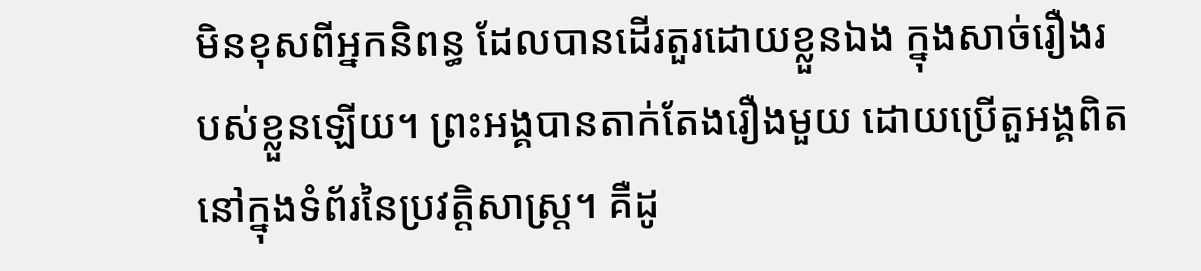មិនខុសពីអ្នកនិពន្ធ ដែលបានដើរតួរដោយខ្លួនឯង ក្នុងសាច់រឿងរបស់ខ្លួនឡើយ។ ព្រះអង្គបានតាក់តែងរឿងមួយ ដោយប្រើតួអង្គពិត នៅក្នុងទំព័រនៃប្រវត្តិសាស្រ្ត។ គឺដូ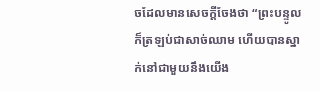ចដែលមានសេចក្តីចែងថា “ព្រះបន្ទូលក៏ត្រឡប់ជាសាច់ឈាម ហើយបានស្នាក់នៅជាមួយនឹងយើង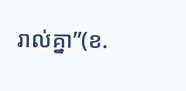រាល់គ្នា”(ខ.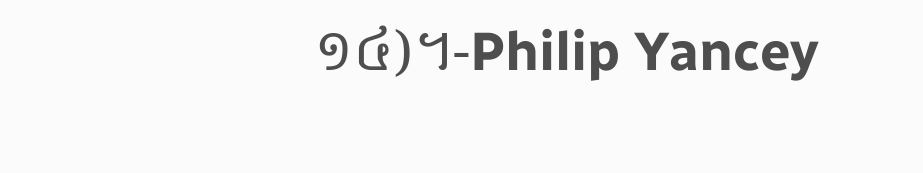១៤)។-Philip Yancey